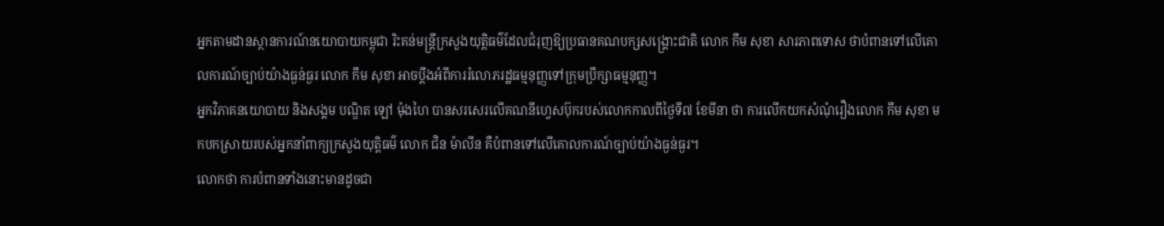អ្នកតាមដានស្ថានការណ៍នយោបាយកម្ពុជា រិះគន់មន្ត្រីក្រសួងយុត្តិធម៌ដែលជំរុញឱ្យប្រធានគណបក្សសង្គ្រោះជាតិ លោក កឹម សុខា សារភាពទោស ថាបំពានទៅលើគោលការណ៍ច្បាប់យ៉ាងធ្ងន់ធ្ងរ លោក កឹម សុខា អាចប្តឹងអំពីការរំលោភរដ្ឋធម្មនុញ្ញទៅក្រុមប្រឹក្សាធម្មនុញ្ញ។
អ្នកវិភាគនយោបាយ និងសង្គម បណ្ឌិត ឡៅ ម៉ុងហៃ បានសរសេរលើគណនីហ្វេសប៊ុករបស់លោកកាលពីថ្ងៃទី៧ ខែមីនា ថា ការលើកយកសំណុំរឿងលោក កឹម សុខា មកបកស្រាយរបស់អ្នកនាំពាក្យក្រសួងយុត្តិធម៌ លោក ជិន ម៉ាលីន គឺបំពានទៅលើគោលការណ៍ច្បាប់យ៉ាងធ្ងន់ធ្ងរ។
លោកថា ការបំពានទាំងនោះមានដូចជា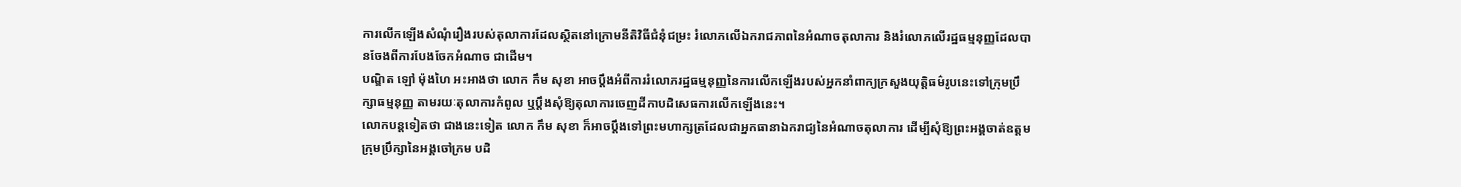ការលើកឡើងសំណុំរឿងរបស់តុលាការដែលស្ថិតនៅក្រោមនីតិវិធីជំនុំជម្រះ រំលោភលើឯករាជភាពនៃអំណាចតុលាការ និងរំលោភលើរដ្ឋធម្មនុញ្ញដែលបានចែងពីការបែងចែកអំណាច ជាដើម។
បណ្ឌិត ឡៅ ម៉ុងហៃ អះអាងថា លោក កឹម សុខា អាចប្តឹងអំពីការរំលោភរដ្ឋធម្មនុញ្ញនៃការលើកឡើងរបស់អ្នកនាំពាក្យក្រសួងយុត្តិធម៌រូបនេះទៅក្រុមប្រឹក្សាធម្មនុញ្ញ តាមរយៈតុលាការកំពូល ឬប្តឹងសុំឱ្យតុលាការចេញដីកាបដិសេធការលើកឡើងនេះ។
លោកបន្តទៀតថា ជាងនេះទៀត លោក កឹម សុខា ក៏អាចប្តឹងទៅព្រះមហាក្សត្រដែលជាអ្នកធានាឯករាជ្យនៃអំណាចតុលាការ ដើម្បីសុំឱ្យព្រះអង្គចាត់ឧត្ដមក្រុមប្រឹក្សានៃអង្គចៅក្រម បដិ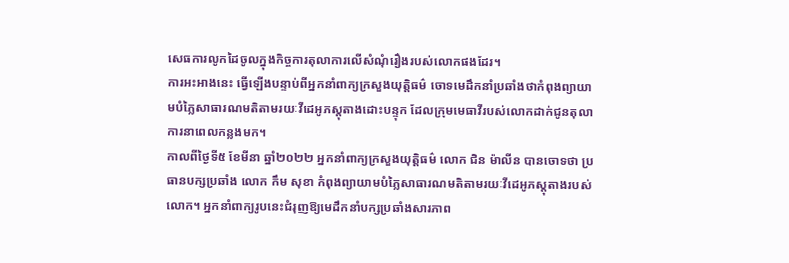សេធការលូកដៃចូលក្នុងកិច្ចការតុលាការលើសំណុំរឿងរបស់លោកផងដែរ។
ការអះអាងនេះ ធ្វើឡើងបន្ទាប់ពីអ្នកនាំពាក្យក្រសួងយុត្តិធម៌ ចោទមេដឹកនាំប្រឆាំងថាកំពុងព្យាយាមបំភ្លៃសាធារណមតិតាមរយៈវីដេអូភស្តុតាងដោះបន្ទុក ដែលក្រុមមេធាវីរបស់លោកដាក់ជូនតុលាការនាពេលកន្លងមក។
កាលពីថ្ងៃទី៥ ខែមីនា ឆ្នាំ២០២២ អ្នកនាំពាក្យក្រសួងយុត្តិធម៌ លោក ជិន ម៉ាលីន បានចោទថា ប្រធានបក្សប្រឆាំង លោក កឹម សុខា កំពុងព្យាយាមបំភ្លៃសាធារណមតិតាមរយៈវីដេអូភស្តុតាងរបស់លោក។ អ្នកនាំពាក្យរូបនេះជំរុញឱ្យមេដឹកនាំបក្សប្រឆាំងសារភាព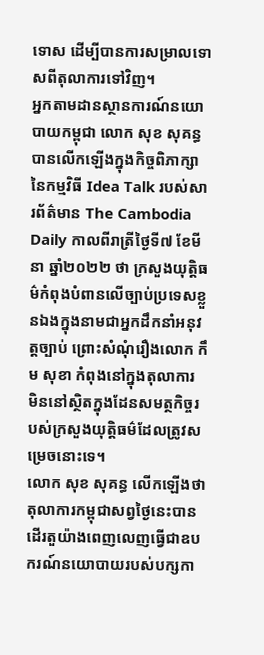ទោស ដើម្បីបានការសម្រាលទោសពីតុលាការទៅវិញ។
អ្នកតាមដានស្ថានការណ៍នយោបាយកម្ពុជា លោក សុខ សុគន្ធ បានលើកឡើងក្នុងកិច្ចពិភាក្សានៃកម្មវិធី Idea Talk របស់សារព័ត៌មាន The Cambodia Daily កាលពីរាត្រីថ្ងៃទី៧ ខែមីនា ឆ្នាំ២០២២ ថា ក្រសួងយុត្តិធម៌កំពុងបំពានលើច្បាប់ប្រទេសខ្លួនឯងក្នុងនាមជាអ្នកដឹកនាំអនុវត្តច្បាប់ ព្រោះសំណុំរឿងលោក កឹម សុខា កំពុងនៅក្នុងតុលាការ មិននៅស្ថិតក្នុងដែនសមត្ថកិច្ចរបស់ក្រសួងយុត្តិធម៌ដែលត្រូវសម្រេចនោះទេ។
លោក សុខ សុគន្ធ លើកឡើងថា តុលាការកម្ពុជាសព្វថ្ងៃនេះបានដើរតួយ៉ាងពេញលេញធ្វើជាឧបករណ៍នយោបាយរបស់បក្សកា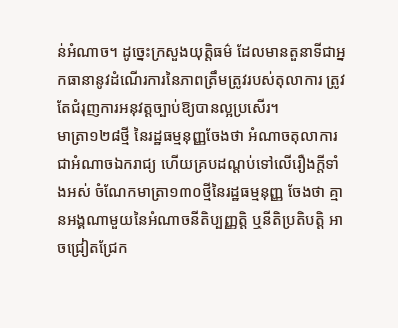ន់អំណាច។ ដូច្នេះក្រសួងយុត្តិធម៌ ដែលមានតួនាទីជាអ្នកធានានូវដំណើរការនៃភាពត្រឹមត្រូវរបស់តុលាការ ត្រូវតែជំរុញការអនុវត្តច្បាប់ឱ្យបានល្អប្រសើរ។
មាត្រា១២៨ថ្មី នៃរដ្ឋធម្មនុញ្ញចែងថា អំណាចតុលាការជាអំណាចឯករាជ្យ ហើយគ្របដណ្តប់ទៅលើរឿងក្តីទាំងអស់ ចំណែកមាត្រា១៣០ថ្មីនៃរដ្ឋធម្មនុញ្ញ ចែងថា គ្មានអង្គណាមួយនៃអំណាចនីតិប្បញ្ញត្តិ ឬនីតិប្រតិបត្តិ អាចជ្រៀតជ្រែក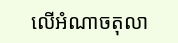លើអំណាចតុលា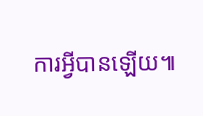ការអ្វីបានឡើយ៕